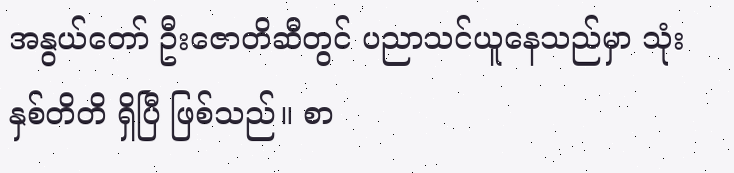အနွယ်တော် ဦးဇောတိဆီတွင် ပညာသင်ယူနေသည်မှာ သုံးနှစ်တိတိ ရှိပြီ ဖြစ်သည်။ စာ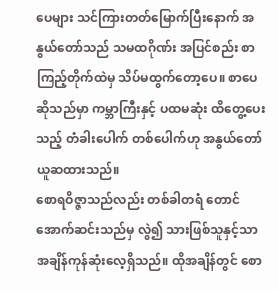ပေများ သင်ကြားတတ်မြောက်ပြီးနောက် အနွယ်တော်သည် သမထဂိုဏ်း အပြင်စည်း စာကြည့်တိုက်ထဲမှ သိပ်မထွက်တော့ပေ။ စာပေဆိုသည်မှာ ကမ္ဘာကြီးနှင့် ပထမဆုံး ထိတွေ့ပေးသည့် တံခါးပေါက် တစ်ပေါက်ဟု အနွယ်တော် ယူဆထားသည်။
စောရဝိဇ္ဇာသည်လည်း တစ်ခါတရံ တောင်အောက်ဆင်းသည်မှ လွဲ၍ သားဖြစ်သူနှင့်သာ အချိန်ကုန်ဆုံးလေ့ရှိသည်။ ထိုအချိန်တွင် စော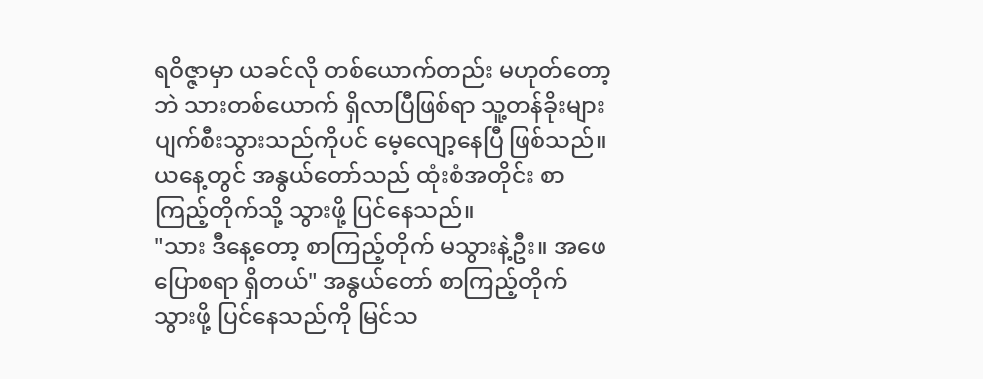ရဝိဇ္ဇာမှာ ယခင်လို တစ်ယောက်တည်း မဟုတ်တော့ဘဲ သားတစ်ယောက် ရှိလာပြီဖြစ်ရာ သူ့တန်ခိုးများ ပျက်စီးသွားသည်ကိုပင် မေ့လျော့နေပြီ ဖြစ်သည်။
ယနေ့တွင် အနွယ်တော်သည် ထုံးစံအတိုင်း စာကြည့်တိုက်သို့ သွားဖို့ ပြင်နေသည်။
"သား ဒီနေ့တော့ စာကြည့်တိုက် မသွားနဲ့ဦး။ အဖေ ပြောစရာ ရှိတယ်" အနွယ်တော် စာကြည့်တိုက် သွားဖို့ ပြင်နေသည်ကို မြင်သ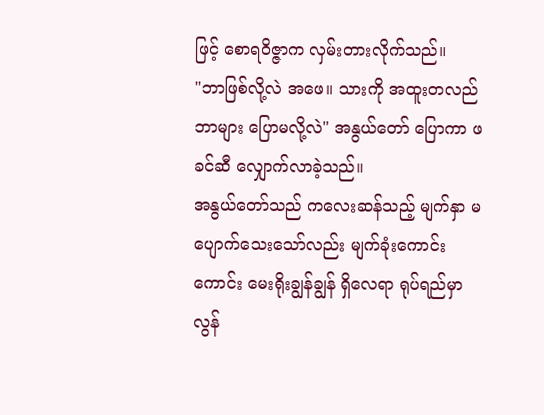ဖြင့် စောရဝိဇ္ဇာက လှမ်းတားလိုက်သည်။
"ဘာဖြစ်လို့လဲ အဖေ။ သားကို အထူးတလည် ဘာများ ပြောမလို့လဲ" အနွယ်တော် ပြောကာ ဖခင်ဆီ လျှောက်လာခဲ့သည်။
အနွယ်တော်သည် ကလေးဆန်သည့် မျက်နှာ မပျောက်သေးသော်လည်း မျက်ခုံးကောင်းကောင်း မေးရိုးချွန်ချွန် ရှိလေရာ ရုပ်ရည်မှာ လွန်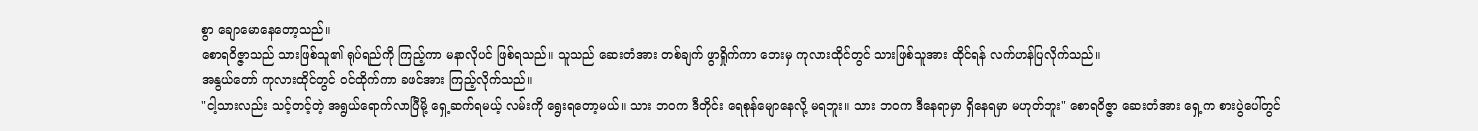စွာ ချောမောနေတော့သည်။
စောရဝိဇ္ဇာသည် သားဖြစ်သူ၏ ရုပ်ရည်ကို ကြည့်ကာ မနာလိုပင် ဖြစ်ရသည်။ သူသည် ဆေးတံအား တစ်ချက် ဖွာရှိုက်ကာ ဘေးမှ ကုလားထိုင်တွင် သားဖြစ်သူအား ထိုင်ရန် လက်ဟန်ပြလိုက်သည်။
အနွယ်တော် ကုလားထိုင်တွင် ဝင်ထိုက်ကာ ခဖင်အား ကြည့်လိုက်သည်။
"ငါ့သားလည်း သင့်တင့်တဲ့ အရွယ်ရောက်လာပြီမို့ ရှေ့ဆက်ရမယ့် လမ်းကို ရွေးရတော့မယ်။ သား ဘဝက ဒီတိုင်း ရေစုန်မျောနေလို့ မရဘူး။ သား ဘဝက ဒီနေရာမှာ ရှိနေရမှာ မဟုတ်ဘူး" စောရဝိဇ္ဇာ ဆေးတံအား ရှေ့က စားပွဲပေါ်တွင်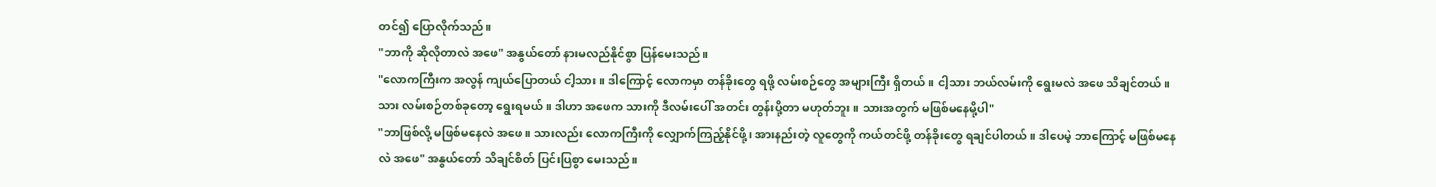တင်၍ ပြောလိုက်သည်။
"ဘာကို ဆိုလိုတာလဲ အဖေ" အနွယ်တော် နားမလည်နိုင်စွာ ပြန်မေးသည်။
"လောကကြီးက အလွန် ကျယ်ပြောတယ် ငါ့သား။ ဒါကြောင့် လောကမှာ တန်ခိုးတွေ ရဖို့ လမ်းစဉ်တွေ အများကြီး ရှိတယ်။ ငါ့သား ဘယ်လမ်းကို ရွေးမလဲ အဖေ သိချင်တယ်။ သား လမ်းစဉ်တစ်ခုတော့ ရွေးရမယ်။ ဒါဟာ အဖေက သားကို ဒီလမ်းပေါ် အတင်း တွန်းပို့တာ မဟုတ်ဘူး။ သားအတွက် မဖြစ်မနေမို့ပါ"
"ဘာဖြစ်လို့ မဖြစ်မနေလဲ အဖေ။ သားလည်း လောကကြီးကို လျှောက်ကြည့်နိုင်ဖို့၊ အားနည်းတဲ့ လူတွေကို ကယ်တင်ဖို့ တန်ခိုးတွေ ရချင်ပါတယ်။ ဒါပေမဲ့ ဘာကြောင့် မဖြစ်မနေလဲ အဖေ" အနွယ်တော် သိချင်စိတ် ပြင်းပြစွာ မေးသည်။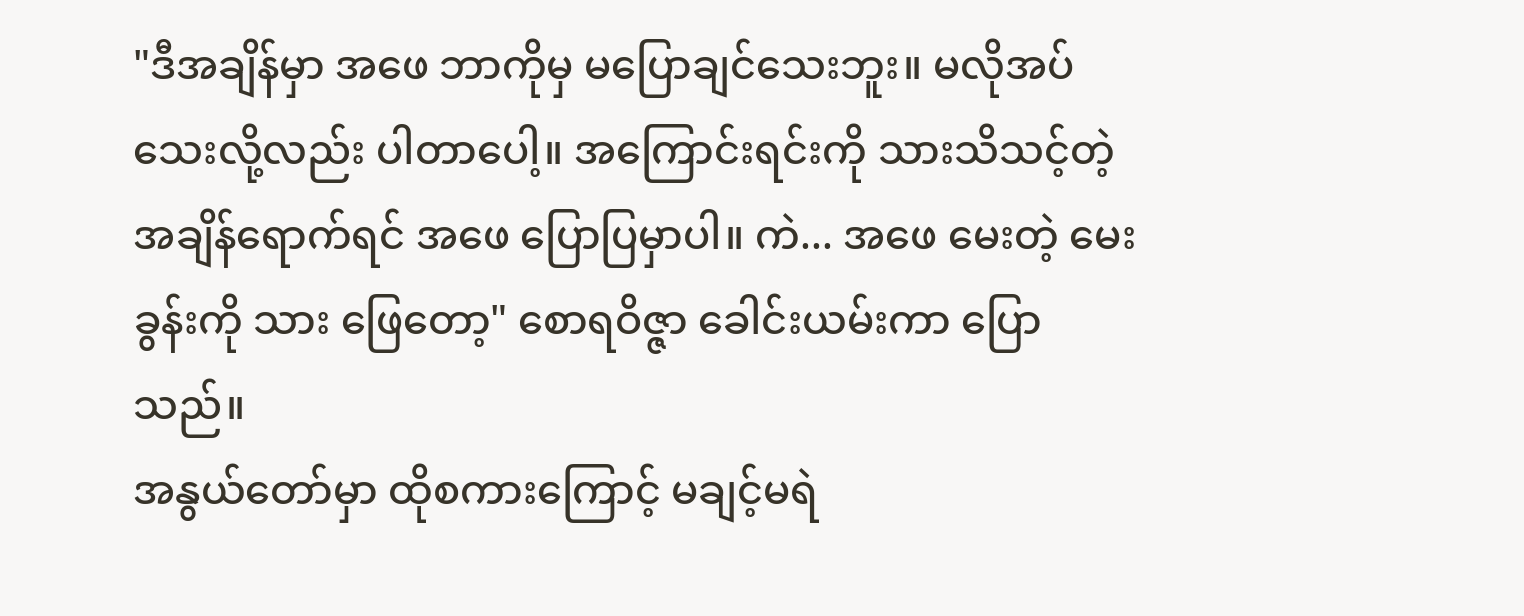"ဒီအချိန်မှာ အဖေ ဘာကိုမှ မပြောချင်သေးဘူး။ မလိုအပ်သေးလို့လည်း ပါတာပေါ့။ အကြောင်းရင်းကို သားသိသင့်တဲ့ အချိန်ရောက်ရင် အဖေ ပြောပြမှာပါ။ ကဲ... အဖေ မေးတဲ့ မေးခွန်းကို သား ဖြေတော့" စောရဝိဇ္ဇာ ခေါင်းယမ်းကာ ပြောသည်။
အနွယ်တော်မှာ ထိုစကားကြောင့် မချင့်မရဲ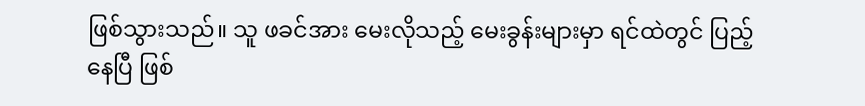ဖြစ်သွားသည်။ သူ ဖခင်အား မေးလိုသည့် မေးခွန်းများမှာ ရင်ထဲတွင် ပြည့်နေပြီ ဖြစ်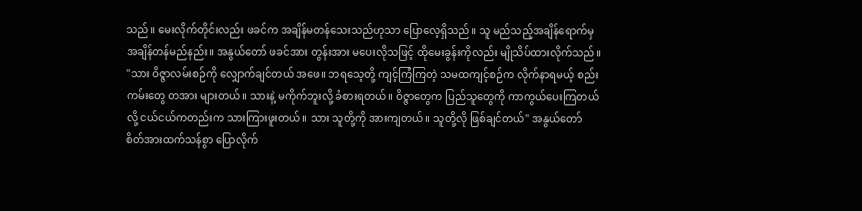သည်။ မေးလိုက်တိုင်းလည်း ဖခင်က အချိန်မတန်သေးသည်ဟုသာ ပြောလေ့ရှိသည်။ သူ မည်သည့်အချိန်ရောက်မှ အချိန်တန်မည်နည်း။ အနွယ်တော် ဖခင်အား တွန်းအား မပေးလိုသဖြင့် ထိုမေးခွန်းကိုလည်း မျိုသိပ်ထားလိုက်သည်။
"သား ဝိဇ္ဇာလမ်းစဉ်ကို လျှောက်ချင်တယ် အဖေ။ ဘရသေ့တို့ ကျင့်ကြံကြတဲ့ သမထကျင့်စဉ်က လိုက်နာရမယ့် စည်းကမ်းတွေ တအား များတယ်။ သားနဲ့ မကိုက်ဘူးလို့ ခံစားရတယ်။ ဝိဇ္ဇာတွေက ပြည်သူတွေကို ကာကွယ်ပေးကြတယ်လို့ ငယ်ငယ်ကတည်းက သားကြားဖူးတယ်။ သား သူတို့ကို အားကျတယ်။ သူတို့လို ဖြစ်ချင်တယ်" အနွယ်တော် စိတ်အားထက်သန်စွာ ပြောလိုက်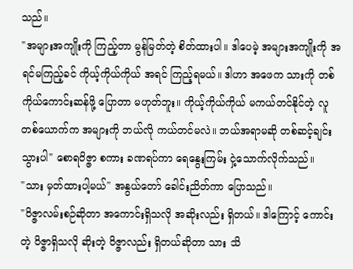သည်။
"အများအကျိုးကို ကြည့်တာ မွန်မြတ်တဲ့ စိတ်ထားပါ။ ဒါပေမဲ့ အများအကျိုးကို အရင်မကြည့်ခင် ကိုယ့်ကိုယ်ကိုယ် အရင် ကြည့်ရမယ်။ ဒါဟာ အဖေက သားကို တစ်ကိုယ်ကောင်းဆန်ဖို့ ပြောတာ မဟုတ်ဘူး။ ကိုယ့်ကိုယ်ကိုယ် မကယ်တင်နိုင်တဲ့ လူတစ်ယောက်က အများကို ဘယ်လို ကယ်တင်မလဲ။ ဘယ်အရာမဆို တစ်ဆင့်ချင်း သွားပါ" စောရဝိဇ္ဇာ စကား ခဏရပ်ကာ ရေနွေးကြမ်း ငှဲ့သောက်လိုက်သည်။
"သား မှတ်ထားပါ့မယ်" အနွယ်တော် ခေါင်းညိတ်ကာ ပြောသည်။
"ဝိဇ္ဇာလမ်းစဉ်ဆိုတာ အကောင်းရှိသလို အဆိုးလည်း ရှိတယ်။ ဒါကြောင့် ကောင်းတဲ့ ဝိဇ္ဇာရှိသလို ဆိုးတဲ့ ဝိဇ္ဇာလည်း ရှိတယ်ဆိုတာ သား သိ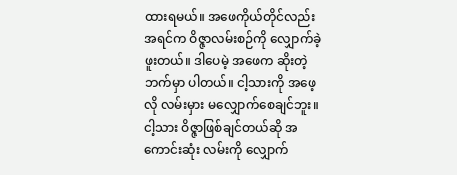ထားရမယ်။ အဖေကိုယ်တိုင်လည်း အရင်က ဝိဇ္ဇာလမ်းစဉ်ကို လျှောက်ခဲ့ဖူးတယ်။ ဒါပေမဲ့ အဖေက ဆိုးတဲ့ဘက်မှာ ပါတယ်။ ငါ့သားကို အဖေ့လို လမ်းမှား မလျှောက်စေချင်ဘူး။ ငါ့သား ဝိဇ္ဇာဖြစ်ချင်တယ်ဆို အကောင်းဆုံး လမ်းကို လျှောက်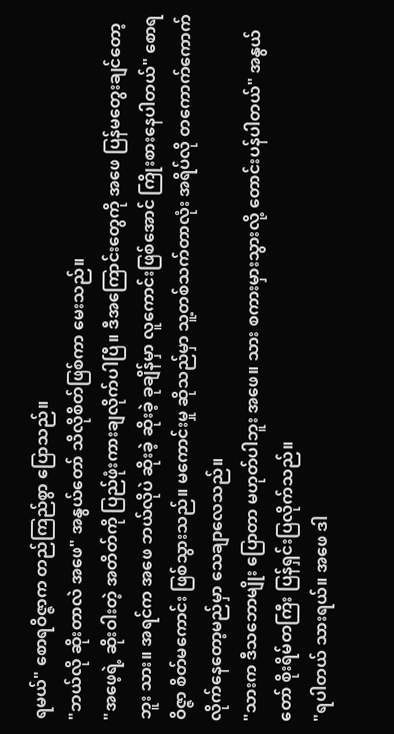ရမယ်" စောရဝိဇ္ဇာက တည်ကြည်စွာ ပြောသည်။
"ဘယ်လို ဆိုးတာလဲ အဖေ" အနွယ်တော် သိလိုစိတ်ဖြစ်ကာ မေးသည်။
"အဖေ့ရဲ့ ဆိုးဝါးတဲ့ အတိတ်ကို ပြည်ဖုံးကားချလိုက်ပါပြီ။ ဒီအကြောင်းတွေကို အဖေ ပြန်မတွေးချင်တော့ဘူး သား။ အရင်က အဖေ ဘယ်လိုပဲ ဆိုးခဲ့ ဆိုးခဲ့ ခုချိန်မှာ လူကောင်းဖြစ်အောင် ကြိုးစားနေပါတယ်" စောရဝိဇ္ဇာ စိတ်မကောင်း ဖြစ်သွားသည်။ မကောင်းမှု ဆိုသည်မှာ သူ့တစ်သက်တာလုံး အရိပ်လို တကောက်ကောက် လိုက်နေတော့မည်မှာ သေချာလေသည်။
"သားက ဒီသဘောမျိုး ပြောတာ မဟုတ်ပါဘူး အဖေ။ သား စကားမှားသွားလို့ တောင်းပန်ပါတယ်" အနွယ်တော် စိုးရိမ်တကြီး ပြန်ရှင်းပြလိုက်သည်။
"ရပါတယ် သားရယ်။ အဖေ ဒါ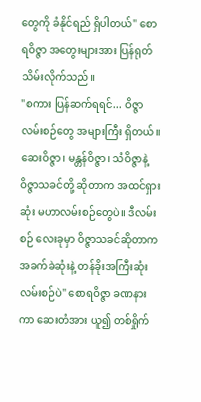တွေကို ခံနိုင်ရည် ရှိပါတယ်" စောရဝိဇ္ဇာ အတွေးများအား ပြန်ရုတ်သိမ်းလိုက်သည်။
"စကား ပြန်ဆက်ရရင်... ဝိဇ္ဇာလမ်းစဉ်တွေ အများကြီး ရှိတယ်။ ဆေးဝိဇ္ဇာ၊ မန္တန်ဝိဇ္ဇာ၊ သံဝိဇ္ဇာနဲ့ ဝိဇ္ဇာသခင်တို့ ဆိုတာက အထင်ရှားဆုံး မဟာလမ်းစဉ်တွေပဲ။ ဒီလမ်းစဉ် လေးခုမှာ ဝိဇ္ဇာသခင်ဆိုတာက အခက်ခဲဆုံးနဲ့ တန်ခိုးအကြီးဆုံး လမ်းစဉ်ပဲ" စောရဝိဇ္ဇာ ခဏနားကာ ဆေးတံအား ယူ၍ တစ်ရှိုက်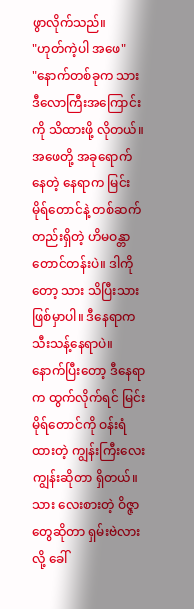ဖွာလိုက်သည်။
"ဟုတ်ကဲ့ပါ အဖေ"
"နောက်တစ်ခုက သား ဒီလောကြီးအကြောင်းကို သိထားဖို့ လိုတယ်။ အဖေတို့ အခုရောက်နေတဲ့ နေရာက မြင်းမိုရ်တောင်နဲ့ တစ်ဆက်တည်းရှိတဲ့ ဟိမဝန္တာ တောင်တန်းပဲ။ ဒါကိုတော့ သား သိပြီးသား ဖြစ်မှာပါ။ ဒီနေရာက သီးသန့်နေရာပဲ။ နောက်ပြီးတော့ ဒီနေရာက ထွက်လိုက်ရင် မြင်းမိုရ်တောင်ကို ဝန်းရံထားတဲ့ ကျွန်းကြီးလေးကျွန်းဆိုတာ ရှိတယ်။ သား လေးစားတဲ့ ဝိဇ္ဇာတွေဆိုတာ ရှမ်းဗဲလားလို့ ခေါ်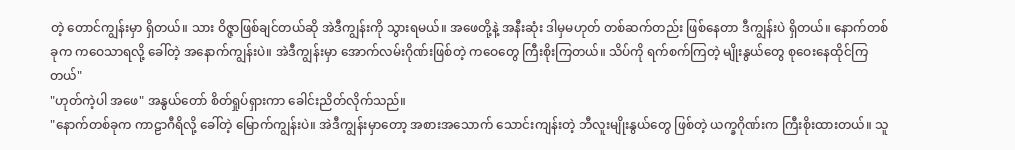တဲ့ တောင်ကျွန်းမှာ ရှိတယ်။ သား ဝိဇ္ဇာဖြစ်ချင်တယ်ဆို အဲဒီကျွန်းကို သွားရမယ်။ အဖေတို့နဲ့ အနီးဆုံး ဒါမှမဟုတ် တစ်ဆက်တည်း ဖြစ်နေတာ ဒီကျွန်းပဲ ရှိတယ်။ နောက်တစ်ခုက ကဝေသာရလို့ ခေါ်တဲ့ အနောက်ကျွန်းပဲ။ အဲဒီကျွန်းမှာ အောက်လမ်းဂိုဏ်းဖြစ်တဲ့ ကဝေတွေ ကြီးစိုးကြတယ်။ သိပ်ကို ရက်စက်ကြတဲ့ မျိုးနွယ်တွေ စုဝေးနေထိုင်ကြတယ်"
"ဟုတ်ကဲ့ပါ အဖေ" အနွယ်တော် စိတ်ရှုပ်ရှားကာ ခေါင်းညိတ်လိုက်သည်။
"နောက်တစ်ခုက ကာဠာဂီရိလို့ ခေါ်တဲ့ မြောက်ကျွန်းပဲ။ အဲဒီကျွန်းမှာတော့ အစားအသောက် သောင်းကျန်းတဲ့ ဘီလူးမျိုးနွယ်တွေ ဖြစ်တဲ့ ယက္ခဂိုဏ်းက ကြီးစိုးထားတယ်။ သူ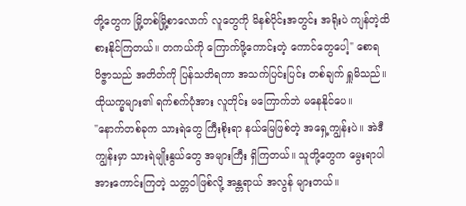တို့တွေက မြို့တစ်မြို့စာလောက် လူတွေကို မိနစ်ပိုင်းအတွင်း အရိုးပဲ ကျန်တဲ့ထိ စားနိုင်ကြတယ်။ တကယ်ကို ကြောက်ဖို့ကောင်းတဲ့ ကောင်တွေပေါ့" စောရဝိဇ္ဇာသည် အတိတ်ကို ပြန်သတိရကာ အသက်ပြင်းပြင်း တစ်ချက် ရှူမိသည်။ ထိုယက္ခများ၏ ရက်စက်ပုံအား လူတိုင်း မကြောက်ဘဲ မနေနိုင်ပေ။
"နောက်တစ်ခုက သားရဲတွေ ကြီးစိုးရာ နယ်မြေဖြစ်တဲ့ အရှေ့ကျွန်းပဲ။ အဲဒီကျွန်းမှာ သားရဲမျိုးနွယ်တွေ အများကြီး ရှိကြတယ်။ သူတို့တွေက မွေးရာပါ အားကောင်းကြတဲ့ သတ္တဝါဖြစ်လို့ အန္တရာယ် အလွန် များတယ်။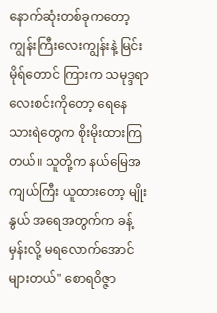နောက်ဆုံးတစ်ခုကတော့ ကျွန်းကြီးလေးကျွန်းနဲ့ မြင်းမိုရ်တောင် ကြားက သမုဒ္ဒရာ လေးစင်းကိုတော့ ရေနေသားရဲတွေက စိုးမိုးထားကြတယ်။ သူတို့က နယ်မြေအကျယ်ကြီး ယူထားတော့ မျိုးနွယ် အရေအတွက်က ခန့်မှန်းလို့ မရလောက်အောင် များတယ်" စောရဝိဇ္ဇာ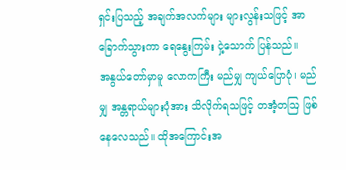ရှင်းပြသည့် အချက်အလက်များ များလွန်းသဖြင့် အာခြောက်သွားကာ ရေနွေးကြမ်း ငှဲ့သောက် ပြန်သည်။
အနွယ်တော်မှာမူ လောကကြီး မည်မျှ ကျယ်ပြောပုံ၊ မည်မျှ အန္တရာယ်များပုံအား သိလိုက်ရသဖြင့် တအံ့တဩ ဖြစ်နေလေသည်။ ထိုအကြောင်းအ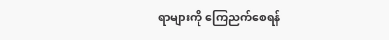ရာများကို ကြေညက်စေရန်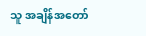သူ အချိန်အတော်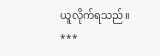ယူလိုက်ရသည်။
***